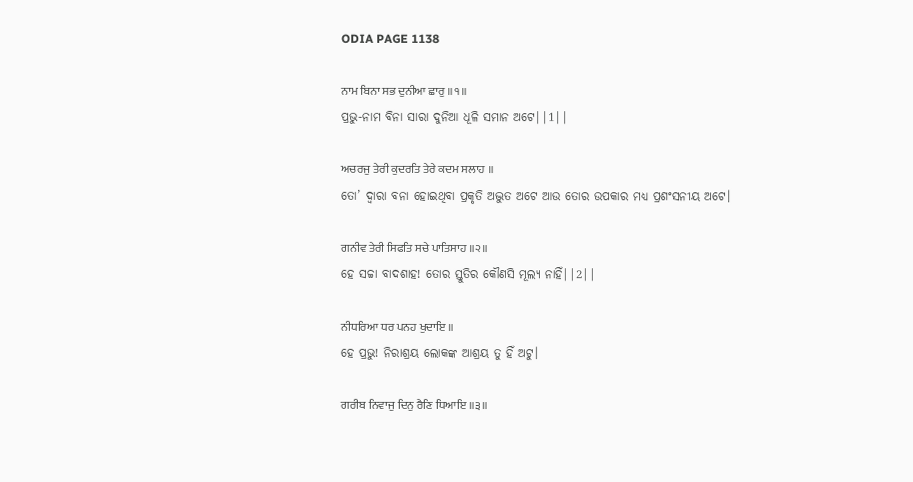ODIA PAGE 1138

ਨਾਮ ਬਿਨਾ ਸਭ ਦੁਨੀਆ ਛਾਰੁ ॥੧॥
ପ୍ରଭୁ-ନାମ ବିନା ସାରା ଦୁନିଆ ଧୂଳି ସମାନ ଅଟେ||1||

ਅਚਰਜੁ ਤੇਰੀ ਕੁਦਰਤਿ ਤੇਰੇ ਕਦਮ ਸਲਾਹ ॥
ତୋ’ ଦ୍ଵାରା ବନା ହୋଇଥିବା ପ୍ରକୃତି ଅଦ୍ଭୁତ ଅଟେ ଆଉ ତୋର ଉପକାର ମଧ୍ୟ ପ୍ରଶଂସନୀୟ ଅଟେ।

ਗਨੀਵ ਤੇਰੀ ਸਿਫਤਿ ਸਚੇ ਪਾਤਿਸਾਹ ॥੨॥
ହେ ସଚ୍ଚା ବାଦଶାହ! ତୋର ସ୍ତୁତିର କୌଣସି ମୂଲ୍ୟ ନାହିଁ||2||

ਨੀਧਰਿਆ ਧਰ ਪਨਹ ਖੁਦਾਇ ॥
ହେ ପ୍ରଭୁ! ନିରାଶ୍ରୟ ଲୋକଙ୍କ ଆଶ୍ରୟ ତୁ ହିଁ ଅଟୁ।

ਗਰੀਬ ਨਿਵਾਜੁ ਦਿਨੁ ਰੈਣਿ ਧਿਆਇ ॥੩॥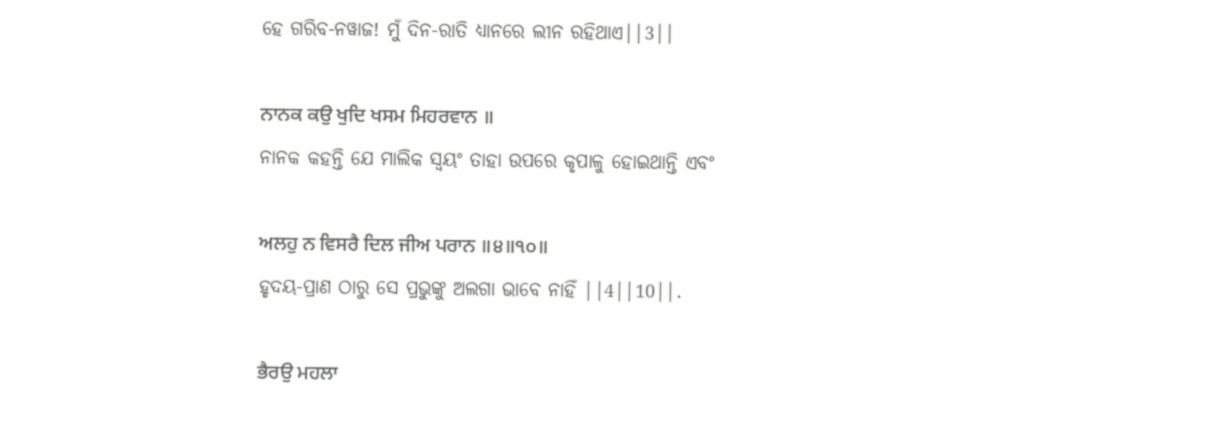ହେ ଗରିବ-ନୱାଜ! ମୁଁ ଦିନ-ରାତି ଧ୍ୟାନରେ ଲୀନ ରହିଥାଏ||3||

ਨਾਨਕ ਕਉ ਖੁਦਿ ਖਸਮ ਮਿਹਰਵਾਨ ॥
ନାନକ କହନ୍ତି ଯେ ମାଲିକ ସ୍ଵୟଂ ତାହା ଉପରେ କୃପାଳୁ ହୋଇଥାନ୍ତି ଏବଂ

ਅਲਹੁ ਨ ਵਿਸਰੈ ਦਿਲ ਜੀਅ ਪਰਾਨ ॥੪॥੧੦॥
ହୃଦୟ-ପ୍ରାଣ ଠାରୁ ସେ ପ୍ରଭୁଙ୍କୁ ଅଲଗା ଭାବେ ନାହିଁ ||4||10||.

ਭੈਰਉ ਮਹਲਾ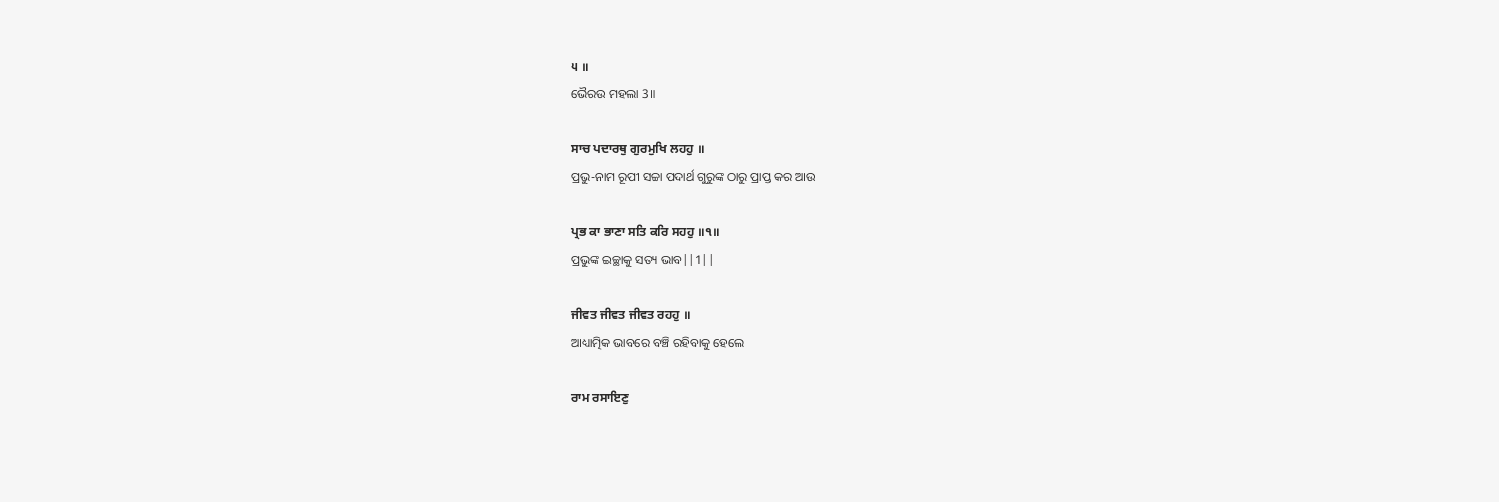੫ ॥
ଭୈରଉ ମହଲା 3॥

ਸਾਚ ਪਦਾਰਥੁ ਗੁਰਮੁਖਿ ਲਹਹੁ ॥
ପ୍ରଭୁ-ନାମ ରୂପୀ ସଚ୍ଚା ପଦାର୍ଥ ଗୁରୁଙ୍କ ଠାରୁ ପ୍ରାପ୍ତ କର ଆଉ

ਪ੍ਰਭ ਕਾ ਭਾਣਾ ਸਤਿ ਕਰਿ ਸਹਹੁ ॥੧॥
ପ୍ରଭୁଙ୍କ ଇଚ୍ଛାକୁ ସତ୍ୟ ଭାବ||1||

ਜੀਵਤ ਜੀਵਤ ਜੀਵਤ ਰਹਹੁ ॥
ଆଧ୍ୟାତ୍ମିକ ଭାବରେ ବଞ୍ଚି ରହିବାକୁ ହେଲେ

ਰਾਮ ਰਸਾਇਣੁ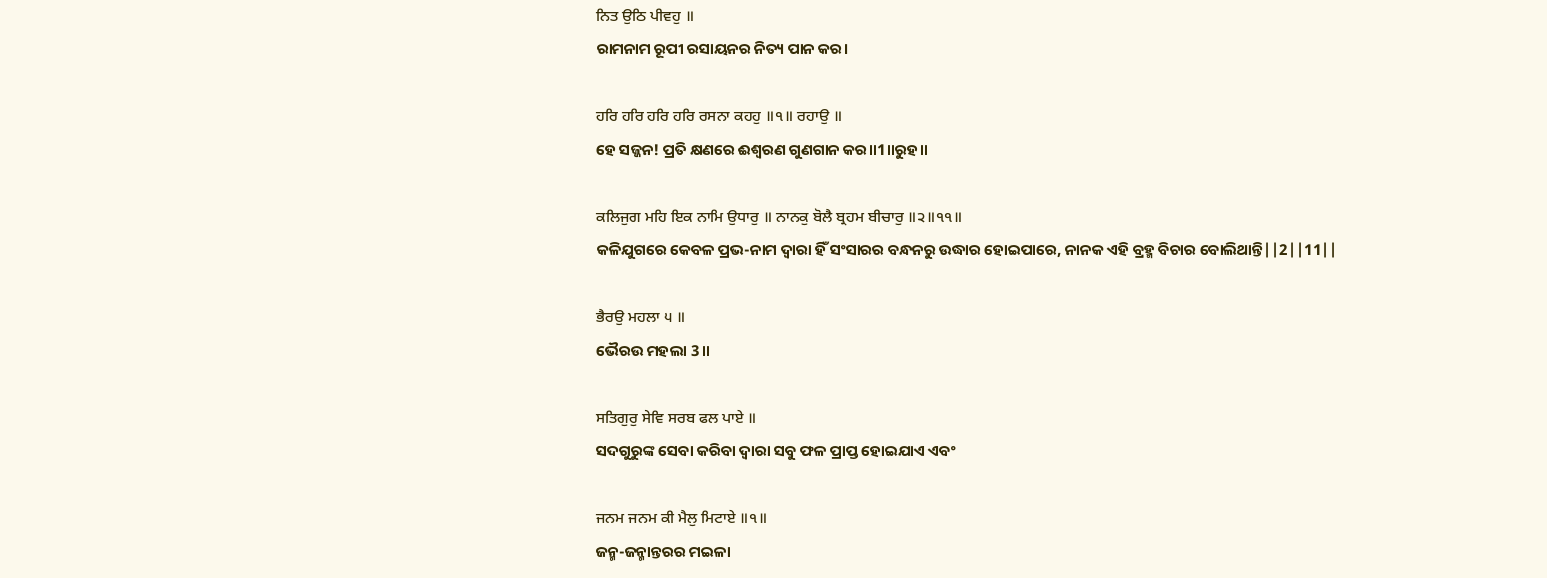ਨਿਤ ਉਠਿ ਪੀਵਹੁ ॥
ରାମନାମ ରୂପୀ ରସାୟନର ନିତ୍ୟ ପାନ କର।

ਹਰਿ ਹਰਿ ਹਰਿ ਹਰਿ ਰਸਨਾ ਕਹਹੁ ॥੧॥ ਰਹਾਉ ॥
ହେ ସଜ୍ଜନ! ପ୍ରତି କ୍ଷଣରେ ଈଶ୍ବରଣ ଗୁଣଗାନ କର॥1॥ରୁହ॥

ਕਲਿਜੁਗ ਮਹਿ ਇਕ ਨਾਮਿ ਉਧਾਰੁ ॥ ਨਾਨਕੁ ਬੋਲੈ ਬ੍ਰਹਮ ਬੀਚਾਰੁ ॥੨॥੧੧॥
କଳିଯୁଗରେ କେବଳ ପ୍ରଭ-ନାମ ଦ୍ଵାରା ହିଁ ସଂସାରର ବନ୍ଧନରୁ ଉଦ୍ଧାର ହୋଇପାରେ, ନାନକ ଏହି ବ୍ରହ୍ମ ବିଚାର ବୋଲିଥାନ୍ତି||2||11||

ਭੈਰਉ ਮਹਲਾ ੫ ॥
ଭୈରଉ ମହଲା 3॥

ਸਤਿਗੁਰੁ ਸੇਵਿ ਸਰਬ ਫਲ ਪਾਏ ॥
ସଦଗୁରୁଙ୍କ ସେବା କରିବା ଦ୍ଵାରା ସବୁ ଫଳ ପ୍ରାପ୍ତ ହୋଇଯାଏ ଏବଂ

ਜਨਮ ਜਨਮ ਕੀ ਮੈਲੁ ਮਿਟਾਏ ॥੧॥
ଜନ୍ମ-ଜନ୍ମାନ୍ତରର ମଇଳା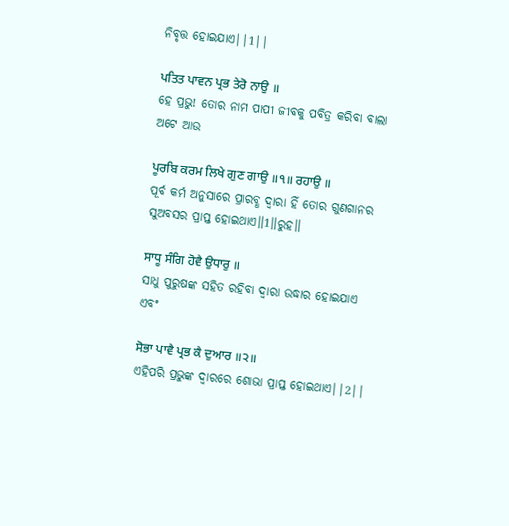ନିବୃତ୍ତ ହୋଇଯାଏ||1||

ਪਤਿਤ ਪਾਵਨ ਪ੍ਰਭ ਤੇਰੋ ਨਾਉ ॥
ହେ ପ୍ରଭୁ! ତୋର ନାମ ପାପୀ ଜୀବକୁ ପବିତ୍ର କରିବା ବାଲା ଅଟେ ଆଉ

ਪੂਰਬਿ ਕਰਮ ਲਿਖੇ ਗੁਣ ਗਾਉ ॥੧॥ ਰਹਾਉ ॥
ପୂର୍ବ କର୍ମ ଅନୁସାରେ ପ୍ରାରବ୍ଧ ଦ୍ଵାରା ହିଁ ତୋର ଗୁଣଗାନର ସୁଅବସର ପ୍ରାପ୍ତ ହୋଇଥାଏ॥1॥ରୁହ॥

ਸਾਧੂ ਸੰਗਿ ਹੋਵੈ ਉਧਾਰੁ ॥
ସାଧୁ ପୁରୁଷଙ୍କ ସହିତ ରହିବା ଦ୍ଵାରା ଉଦ୍ଧାର ହୋଇଯାଏ ଏବଂ

ਸੋਭਾ ਪਾਵੈ ਪ੍ਰਭ ਕੈ ਦੁਆਰ ॥੨॥
ଏହିପରି ପ୍ରଭୁଙ୍କ ଦ୍ଵାରରେ ଶୋଭା ପ୍ରାପ୍ତ ହୋଇଥାଏ||2||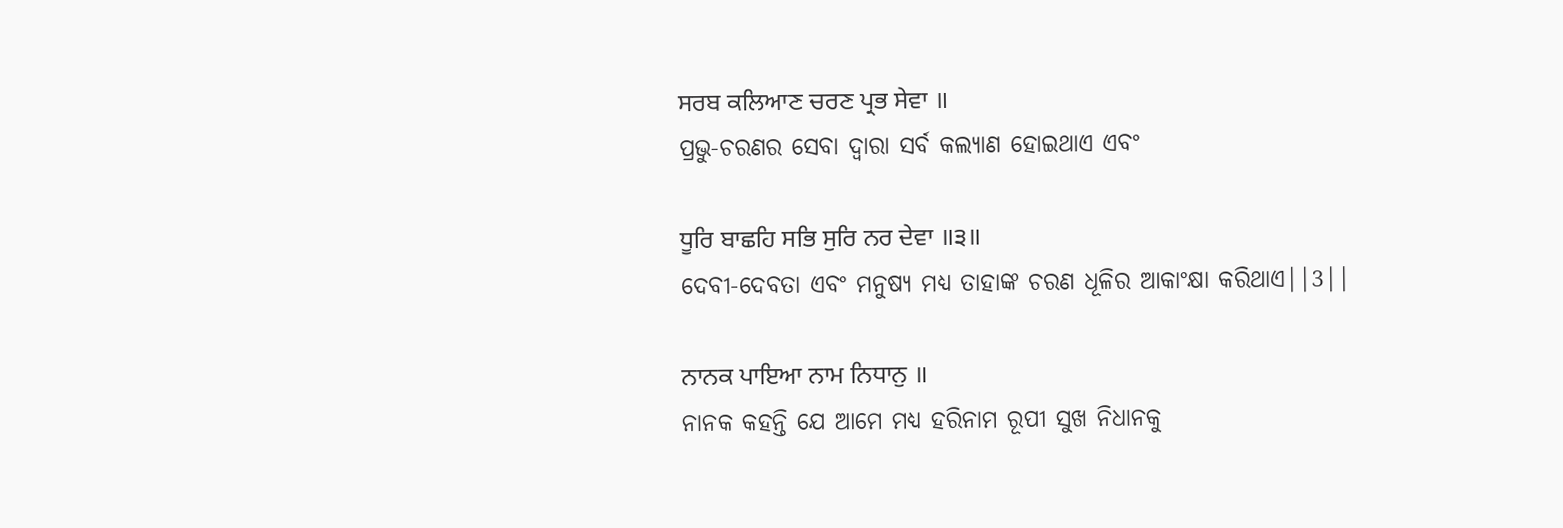ਸਰਬ ਕਲਿਆਣ ਚਰਣ ਪ੍ਰਭ ਸੇਵਾ ॥
ପ୍ରଭୁ-ଚରଣର ସେବା ଦ୍ଵାରା ସର୍ବ କଲ୍ୟାଣ ହୋଇଥାଏ ଏବଂ

ਧੂਰਿ ਬਾਛਹਿ ਸਭਿ ਸੁਰਿ ਨਰ ਦੇਵਾ ॥੩॥
ଦେବୀ-ଦେବତା ଏବଂ ମନୁଷ୍ୟ ମଧ୍ୟ ତାହାଙ୍କ ଚରଣ ଧୂଳିର ଆକାଂକ୍ଷା କରିଥାଏ||3||

ਨਾਨਕ ਪਾਇਆ ਨਾਮ ਨਿਧਾਨੁ ॥
ନାନକ କହନ୍ତି ଯେ ଆମେ ମଧ୍ୟ ହରିନାମ ରୂପୀ ସୁଖ ନିଧାନକୁ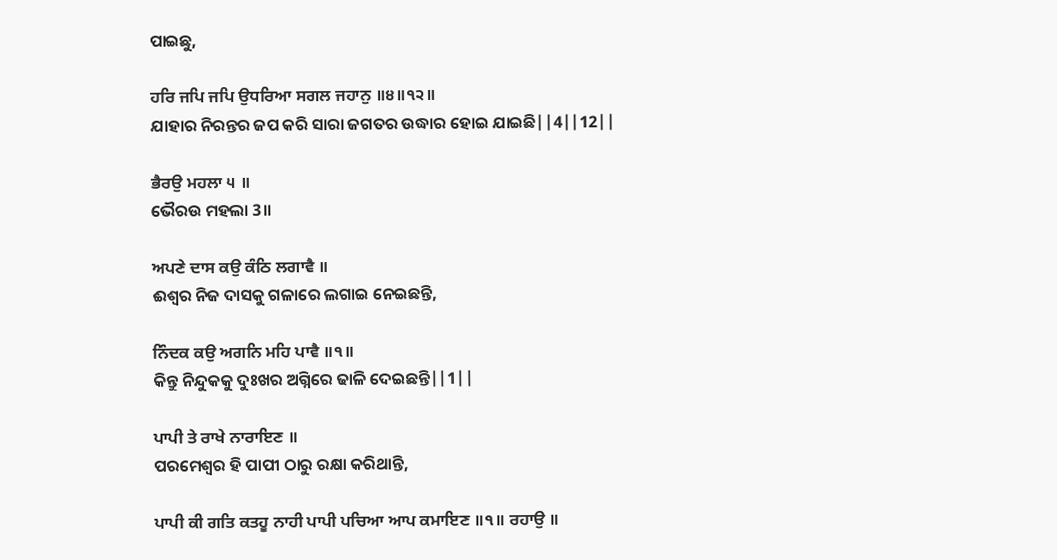ପାଇଛୁ,

ਹਰਿ ਜਪਿ ਜਪਿ ਉਧਰਿਆ ਸਗਲ ਜਹਾਨੁ ॥੪॥੧੨॥
ଯାହାର ନିରନ୍ତର ଜପ କରି ସାରା ଜଗତର ଉଦ୍ଧାର ହୋଇ ଯାଇଛି||4||12||

ਭੈਰਉ ਮਹਲਾ ੫ ॥
ଭୈରଉ ମହଲା 3॥

ਅਪਣੇ ਦਾਸ ਕਉ ਕੰਠਿ ਲਗਾਵੈ ॥
ଈଶ୍ଵର ନିଜ ଦାସକୁ ଗଳାରେ ଲଗାଇ ନେଇଛନ୍ତି,

ਨਿੰਦਕ ਕਉ ਅਗਨਿ ਮਹਿ ਪਾਵੈ ॥੧॥
କିନ୍ତୁ ନିନ୍ଦୁକକୁ ଦୁଃଖର ଅଗ୍ନିରେ ଢାଳି ଦେଇଛନ୍ତି||1||

ਪਾਪੀ ਤੇ ਰਾਖੇ ਨਾਰਾਇਣ ॥
ପରମେଶ୍ଵର ହି ପାପୀ ଠାରୁ ରକ୍ଷା କରିଥାନ୍ତି,

ਪਾਪੀ ਕੀ ਗਤਿ ਕਤਹੂ ਨਾਹੀ ਪਾਪੀ ਪਚਿਆ ਆਪ ਕਮਾਇਣ ॥੧॥ ਰਹਾਉ ॥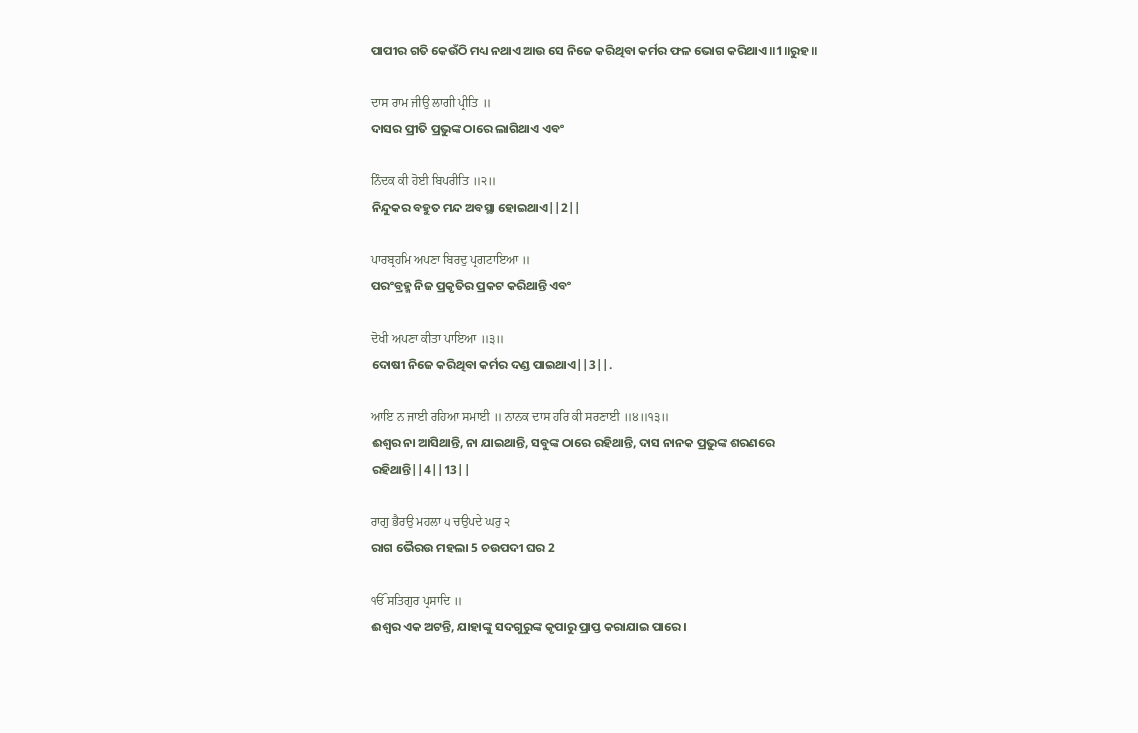ପାପୀର ଗତି କେଉଁଠି ମଧ୍ୟ ନଥାଏ ଆଉ ସେ ନିଜେ କରିଥିବା କର୍ମର ଫଳ ଭୋଗ କରିଥାଏ॥1॥ରୁହ॥

ਦਾਸ ਰਾਮ ਜੀਉ ਲਾਗੀ ਪ੍ਰੀਤਿ ॥
ଦାସର ପ୍ରୀତି ପ୍ରଭୁଙ୍କ ଠାରେ ଲାଗିଥାଏ ଏବଂ

ਨਿੰਦਕ ਕੀ ਹੋਈ ਬਿਪਰੀਤਿ ॥੨॥
ନିନ୍ଦୁକର ବହୁତ ମନ୍ଦ ଅବସ୍ଥା ହୋଇଥାଏ||2||

ਪਾਰਬ੍ਰਹਮਿ ਅਪਣਾ ਬਿਰਦੁ ਪ੍ਰਗਟਾਇਆ ॥
ପରଂବ୍ରହ୍ମ ନିଜ ପ୍ରକୃତିର ପ୍ରକଟ କରିଥାନ୍ତି ଏବଂ

ਦੋਖੀ ਅਪਣਾ ਕੀਤਾ ਪਾਇਆ ॥੩॥
ଦୋଷୀ ନିଜେ କରିଥିବା କର୍ମର ଦଣ୍ଡ ପାଇଥାଏ||3||.

ਆਇ ਨ ਜਾਈ ਰਹਿਆ ਸਮਾਈ ॥ ਨਾਨਕ ਦਾਸ ਹਰਿ ਕੀ ਸਰਣਾਈ ॥੪॥੧੩॥
ଈଶ୍ଵର ନା ଆସିଥାନ୍ତି, ନା ଯାଇଥାନ୍ତି, ସବୁଙ୍କ ଠାରେ ରହିଥାନ୍ତି, ଦାସ ନାନକ ପ୍ରଭୁଙ୍କ ଶରଣରେ ରହିଥାନ୍ତି||4||13||

ਰਾਗੁ ਭੈਰਉ ਮਹਲਾ ੫ ਚਉਪਦੇ ਘਰੁ ੨
ରାଗ ଭୈରଉ ମହଲା 5 ଚଉପଦୀ ଘର 2

ੴ ਸਤਿਗੁਰ ਪ੍ਰਸਾਦਿ ॥
ଈଶ୍ଵର ଏକ ଅଟନ୍ତି, ଯାହାଙ୍କୁ ସଦଗୁରୁଙ୍କ କୃପାରୁ ପ୍ରାପ୍ତ କରାଯାଇ ପାରେ।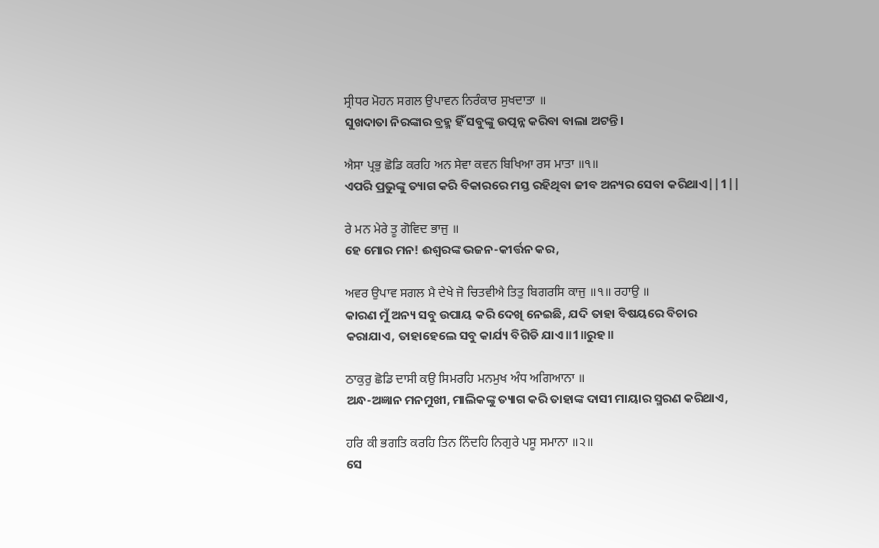ਸ੍ਰੀਧਰ ਮੋਹਨ ਸਗਲ ਉਪਾਵਨ ਨਿਰੰਕਾਰ ਸੁਖਦਾਤਾ ॥
ସୁଖଦାତା ନିରଙ୍କାର ବ୍ରହ୍ମ ହିଁ ସବୁଙ୍କୁ ଉତ୍ପନ୍ନ କରିବା ବାଲା ଅଟନ୍ତି।

ਐਸਾ ਪ੍ਰਭੁ ਛੋਡਿ ਕਰਹਿ ਅਨ ਸੇਵਾ ਕਵਨ ਬਿਖਿਆ ਰਸ ਮਾਤਾ ॥੧॥
ଏପରି ପ୍ରଭୁଙ୍କୁ ତ୍ୟାଗ କରି ବିକାରରେ ମସ୍ତ ରହିଥିବା ଜୀବ ଅନ୍ୟର ସେବା କରିଥାଏ||1||

ਰੇ ਮਨ ਮੇਰੇ ਤੂ ਗੋਵਿਦ ਭਾਜੁ ॥
ହେ ମୋର ମନ! ଈଶ୍ଵରଙ୍କ ଭଜନ-କୀର୍ତ୍ତନ କର,

ਅਵਰ ਉਪਾਵ ਸਗਲ ਮੈ ਦੇਖੇ ਜੋ ਚਿਤਵੀਐ ਤਿਤੁ ਬਿਗਰਸਿ ਕਾਜੁ ॥੧॥ ਰਹਾਉ ॥
କାରଣ ମୁଁ ଅନ୍ୟ ସବୁ ଉପାୟ କରି ଦେଖି ନେଇଛି, ଯଦି ତାହା ବିଷୟରେ ବିଚାର କରାଯାଏ, ତାହାହେଲେ ସବୁ କାର୍ଯ୍ୟ ବିଗିଡି ଯାଏ॥1॥ରୁହ॥

ਠਾਕੁਰੁ ਛੋਡਿ ਦਾਸੀ ਕਉ ਸਿਮਰਹਿ ਮਨਮੁਖ ਅੰਧ ਅਗਿਆਨਾ ॥
ଅନ୍ଧ-ଅଜ୍ଞାନ ମନମୁଖୀ, ମାଲିକଙ୍କୁ ତ୍ୟାଗ କରି ତାହାଙ୍କ ଦାସୀ ମାୟାର ସ୍ମରଣ କରିଥାଏ,

ਹਰਿ ਕੀ ਭਗਤਿ ਕਰਹਿ ਤਿਨ ਨਿੰਦਹਿ ਨਿਗੁਰੇ ਪਸੂ ਸਮਾਨਾ ॥੨॥
ସେ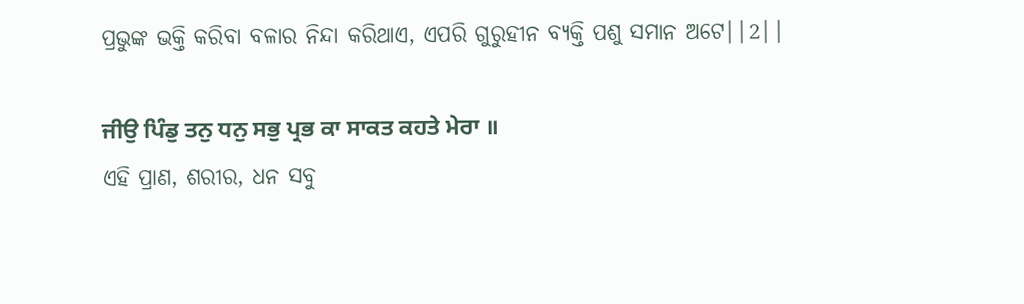ପ୍ରଭୁଙ୍କ ଭକ୍ତି କରିବା ବଳାର ନିନ୍ଦା କରିଥାଏ, ଏପରି ଗୁରୁହୀନ ବ୍ୟକ୍ତି ପଶୁ ସମାନ ଅଟେ||2||

ਜੀਉ ਪਿੰਡੁ ਤਨੁ ਧਨੁ ਸਭੁ ਪ੍ਰਭ ਕਾ ਸਾਕਤ ਕਹਤੇ ਮੇਰਾ ॥
ଏହି ପ୍ରାଣ, ଶରୀର, ଧନ ସବୁ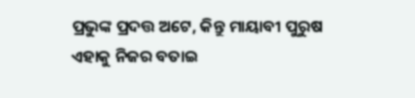ପ୍ରଭୁଙ୍କ ପ୍ରଦତ୍ତ ଅଟେ, କିନ୍ତୁ ମାୟାବୀ ପୁରୁଷ ଏହାକୁ ନିଜର ବତାଇ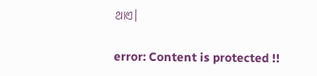ଥାଏ।

error: Content is protected !!